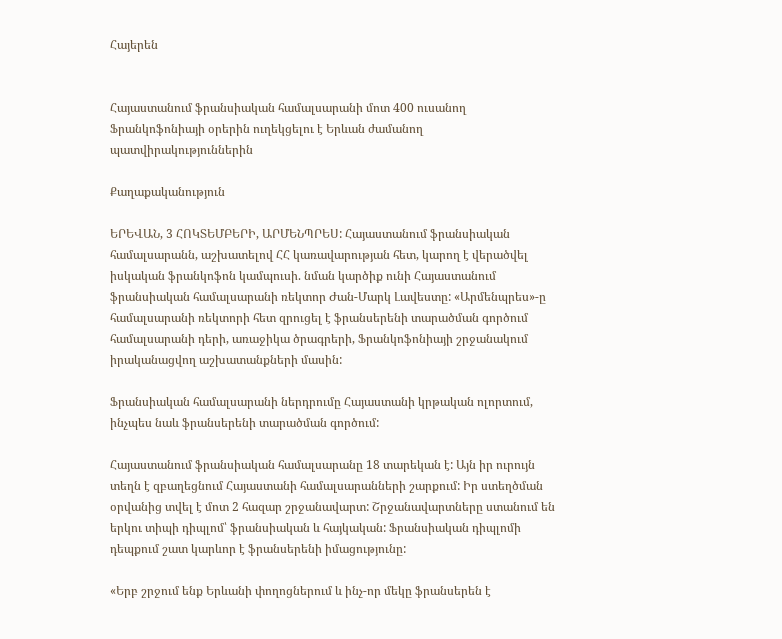Հայերեն


Հայաստանում ֆրանսիական համալսարանի մոտ 400 ուսանող Ֆրանկոֆոնիայի օրերին ուղեկցելու է Երևան ժամանող պատվիրակություններին

Քաղաքականություն

ԵՐԵՎԱՆ, 3 ՀՈԿՏԵՄԲԵՐԻ, ԱՐՄԵՆՊՐԵՍ: Հայաստանում ֆրանսիական համալսարանն, աշխատելով ՀՀ կառավարության հետ, կարող է վերածվել իսկական ֆրանկոֆոն կամպուսի. նման կարծիք ունի Հայաստանում ֆրանսիական համալսարանի ռեկտոր Ժան-Մարկ Լավեստը: «Արմենպրես»-ը համալսարանի ռեկտորի հետ զրուցել է ֆրանսերենի տարածման գործում համալսարանի դերի, առաջիկա ծրագրերի, Ֆրանկոֆոնիայի շրջանակում իրականացվող աշխատանքների մասին:

Ֆրանսիական համալսարանի ներդրումը Հայաստանի կրթական ոլորտում, ինչպես նաև ֆրանսերենի տարածման գործում:

Հայաստանում ֆրանսիական համալսարանը 18 տարեկան է: Այն իր ուրույն տեղն է զբաղեցնում Հայաստանի համալսարանների շարքում: Իր ստեղծման օրվանից տվել է մոտ 2 հազար շրջանավարտ: Շրջանավարտները ստանում են երկու տիպի դիպլոմ՝ ֆրանսիական և հայկական: Ֆրանսիական դիպլոմի դեպքում շատ կարևոր է ֆրանսերենի իմացությունը:

«Երբ շրջում ենք Երևանի փողոցներում և ինչ-որ մեկը ֆրանսերեն է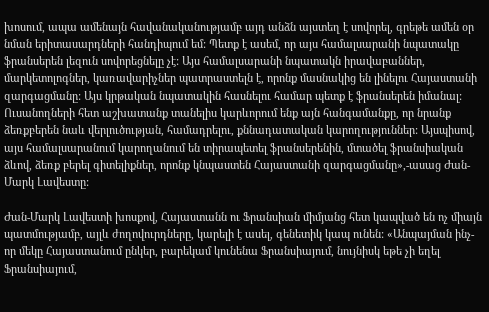խոսում, ապա ամենայն հավանականությամբ այդ անձն այստեղ է սովորել, գրեթե ամեն օր նման երիտասարդների հանդիպում եմ: Պետք է ասեմ, որ այս համալսարանի նպատակը ֆրանսերեն լեզուն սովորեցնելը չէ: Այս համալսարանի նպատակն իրավաբաններ, մարկետոլոգներ, կառավարիչներ պատրաստելն է, որոնք մասնակից են լինելու Հայաստանի զարգացմանը: Այս կրթական նպատակին հասնելու համար պետք է ֆրանսերեն իմանալ: Ուսանողների հետ աշխատանք տանելիս կարևորում ենք այն հանգամանքը, որ նրանք ձեռքբերեն նաև վերլուծության, համադրելու, քննադատական կարողություններ: Այսպիսով, այս համալսարանում կարողանում են տիրապետել ֆրանսերենին, մտածել ֆրանսիական ձևով, ձեռք բերել գիտելիքներ, որոնք կնպաստեն Հայաստանի զարգացմանը»,-ասաց Ժան-Մարկ Լավեստը:

Ժան-Մարկ Լավեստի խոսքով, Հայաստանն ու Ֆրանսիան միմյանց հետ կապված են ոչ միայն պատմությամբ, այլև ժողովուրդները, կարելի է ասել, գենետիկ կապ ունեն: «Անպայման ինչ-որ մեկը Հայաստանում ընկեր, բարեկամ կունենա Ֆրանսիայում, նույնիսկ եթե չի եղել Ֆրանսիայում,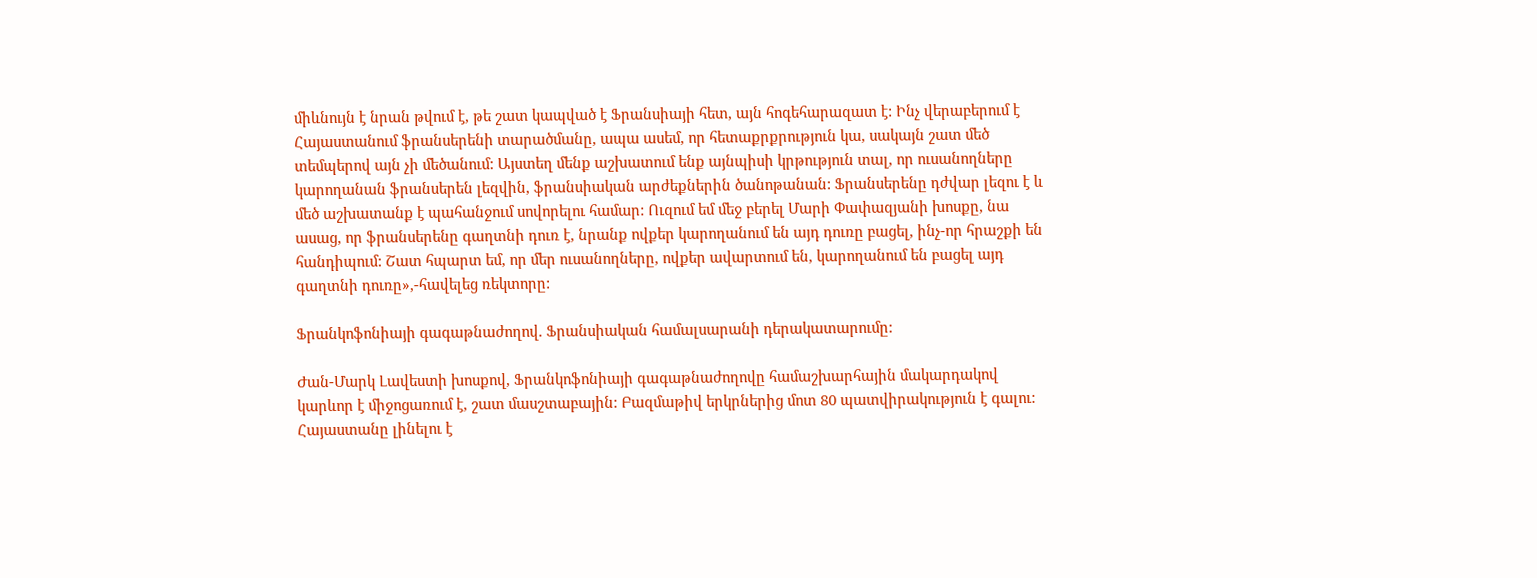միևնույն է նրան թվում է, թե շատ կապված է Ֆրանսիայի հետ, այն հոգեհարազատ է: Ինչ վերաբերում է Հայաստանում ֆրանսերենի տարածմանը, ապա ասեմ, որ հետաքրքրություն կա, սակայն շատ մեծ տեմպերով այն չի մեծանում: Այստեղ մենք աշխատում ենք այնպիսի կրթություն տալ, որ ուսանողները կարողանան ֆրանսերեն լեզվին, ֆրանսիական արժեքներին ծանոթանան: Ֆրանսերենը դժվար լեզու է և մեծ աշխատանք է պահանջում սովորելու համար: Ուզում եմ մեջ բերել Մարի Փափազյանի խոսքը, նա ասաց, որ ֆրանսերենը գաղտնի դուռ է, նրանք ովքեր կարողանում են այդ դուռը բացել, ինչ-որ հրաշքի են հանդիպում: Շատ հպարտ եմ, որ մեր ուսանողները, ովքեր ավարտում են, կարողանում են բացել այդ գաղտնի դուռը»,-հավելեց ռեկտորը:

Ֆրանկոֆոնիայի գագաթնաժողով. Ֆրանսիական համալսարանի դերակատարումը:

Ժան-Մարկ Լավեստի խոսքով, Ֆրանկոֆոնիայի գագաթնաժողովը համաշխարհային մակարդակով կարևոր է միջոցառում է, շատ մասշտաբային: Բազմաթիվ երկրներից մոտ 80 պատվիրակություն է գալու: Հայաստանը լինելու է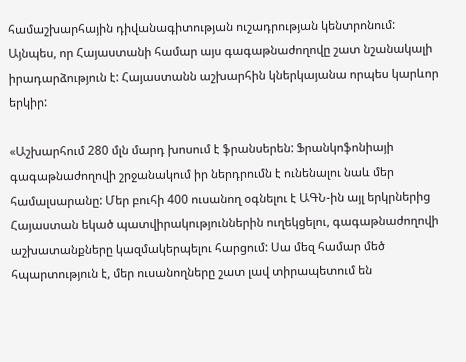համաշխարհային դիվանագիտության ուշադրության կենտրոնում: Այնպես, որ Հայաստանի համար այս գագաթնաժողովը շատ նշանակալի իրադարձություն է: Հայաստանն աշխարհին կներկայանա որպես կարևոր երկիր:

«Աշխարհում 280 մլն մարդ խոսում է ֆրանսերեն: Ֆրանկոֆոնիայի գագաթնաժողովի շրջանակում իր ներդրումն է ունենալու նաև մեր համալսարանը: Մեր բուհի 400 ուսանող օգնելու է ԱԳՆ-ին այլ երկրներից Հայաստան եկած պատվիրակություններին ուղեկցելու, գագաթնաժողովի աշխատանքները կազմակերպելու հարցում: Սա մեզ համար մեծ հպարտություն է, մեր ուսանողները շատ լավ տիրապետում են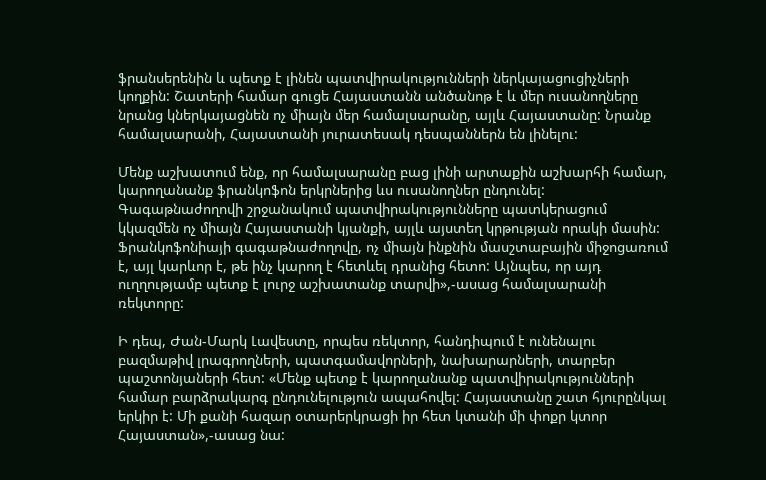ֆրանսերենին և պետք է լինեն պատվիրակությունների ներկայացուցիչների կողքին: Շատերի համար գուցե Հայաստանն անծանոթ է և մեր ուսանողները նրանց կներկայացնեն ոչ միայն մեր համալսարանը, այլև Հայաստանը: Նրանք համալսարանի, Հայաստանի յուրատեսակ դեսպաններն են լինելու:

Մենք աշխատում ենք, որ համալսարանը բաց լինի արտաքին աշխարհի համար, կարողանանք ֆրանկոֆոն երկրներից ևս ուսանողներ ընդունել: Գագաթնաժողովի շրջանակում պատվիրակությունները պատկերացում կկազմեն ոչ միայն Հայաստանի կյանքի, այլև այստեղ կրթության որակի մասին: Ֆրանկոֆոնիայի գագաթնաժողովը, ոչ միայն ինքնին մասշտաբային միջոցառում է, այլ կարևոր է, թե ինչ կարող է հետևել դրանից հետո: Այնպես, որ այդ ուղղությամբ պետք է լուրջ աշխատանք տարվի»,-ասաց համալսարանի ռեկտորը:

Ի դեպ, Ժան-Մարկ Լավեստը, որպես ռեկտոր, հանդիպում է ունենալու բազմաթիվ լրագրողների, պատգամավորների, նախարարների, տարբեր պաշտոնյաների հետ: «Մենք պետք է կարողանանք պատվիրակությունների համար բարձրակարգ ընդունելություն ապահովել: Հայաստանը շատ հյուրընկալ երկիր է: Մի քանի հազար օտարերկրացի իր հետ կտանի մի փոքր կտոր Հայաստան»,-ասաց նա: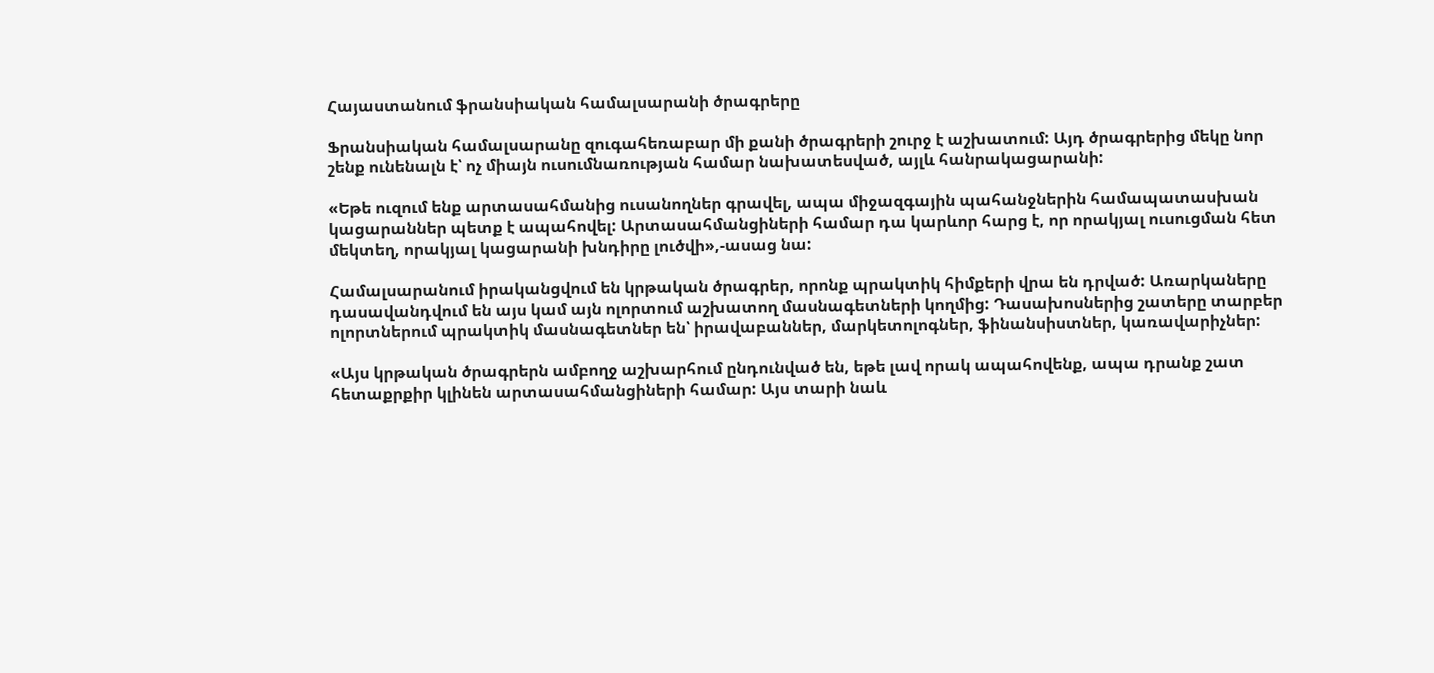Հայաստանում ֆրանսիական համալսարանի ծրագրերը

Ֆրանսիական համալսարանը զուգահեռաբար մի քանի ծրագրերի շուրջ է աշխատում: Այդ ծրագրերից մեկը նոր շենք ունենալն է՝ ոչ միայն ուսումնառության համար նախատեսված, այլև հանրակացարանի:

«Եթե ուզում ենք արտասահմանից ուսանողներ գրավել, ապա միջազգային պահանջներին համապատասխան կացարաններ պետք է ապահովել: Արտասահմանցիների համար դա կարևոր հարց է, որ որակյալ ուսուցման հետ մեկտեղ, որակյալ կացարանի խնդիրը լուծվի»,-ասաց նա:

Համալսարանում իրականցվում են կրթական ծրագրեր, որոնք պրակտիկ հիմքերի վրա են դրված: Առարկաները դասավանդվում են այս կամ այն ոլորտում աշխատող մասնագետների կողմից: Դասախոսներից շատերը տարբեր ոլորտներում պրակտիկ մասնագետներ են՝ իրավաբաններ, մարկետոլոգներ, ֆինանսիստներ, կառավարիչներ:

«Այս կրթական ծրագրերն ամբողջ աշխարհում ընդունված են, եթե լավ որակ ապահովենք, ապա դրանք շատ հետաքրքիր կլինեն արտասահմանցիների համար: Այս տարի նաև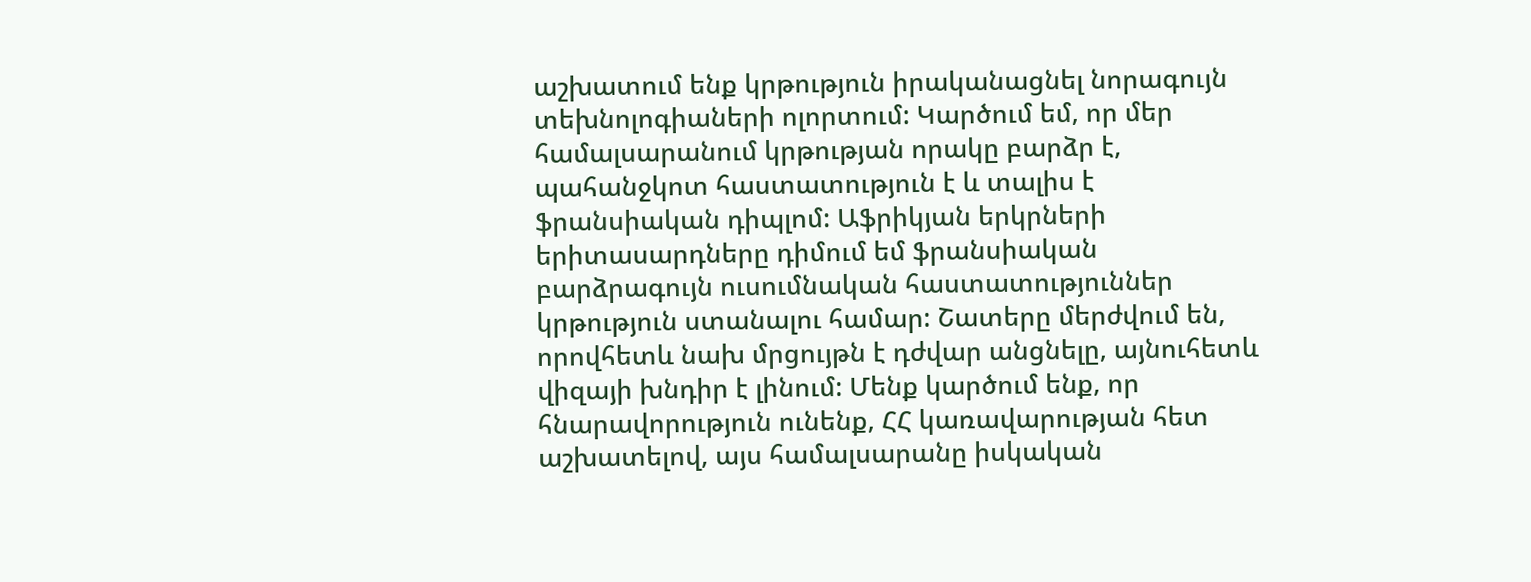աշխատում ենք կրթություն իրականացնել նորագույն տեխնոլոգիաների ոլորտում: Կարծում եմ, որ մեր համալսարանում կրթության որակը բարձր է, պահանջկոտ հաստատություն է և տալիս է ֆրանսիական դիպլոմ: Աֆրիկյան երկրների երիտասարդները դիմում եմ ֆրանսիական բարձրագույն ուսումնական հաստատություններ կրթություն ստանալու համար: Շատերը մերժվում են, որովհետև նախ մրցույթն է դժվար անցնելը, այնուհետև վիզայի խնդիր է լինում: Մենք կարծում ենք, որ հնարավորություն ունենք, ՀՀ կառավարության հետ աշխատելով, այս համալսարանը իսկական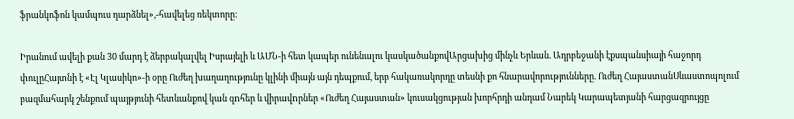ֆրանկոֆոն կամպուս դարձնել»,-հավելեց ռեկտորը:

Իրանում ավելի քան 30 մարդ է ձերբակալվել Իսրայելի և ԱՄՆ-ի հետ կապեր ունենալու կասկածանքովԱրցախից մինչև Երևան. Ադրբեջանի էքսպանսիայի հաջորդ փուլըՀայտնի է «Էլ Կլասիկո»-ի օրը Ուժեղ խաղաղությունը կլինի միայն այն դեպքում, երբ հակառակորդը տեսնի քո հնարավորությունները. Ուժեղ ՀայաստանՍևաստոպոլում բազմահարկ շենքում պայթյունի հետևանքով կան զnհեր և վիրավnրներ «Ուժեղ Հայաստան» կուսակցության խորհրդի անդամ Նարեկ Կարապետյանի հարցազրույցը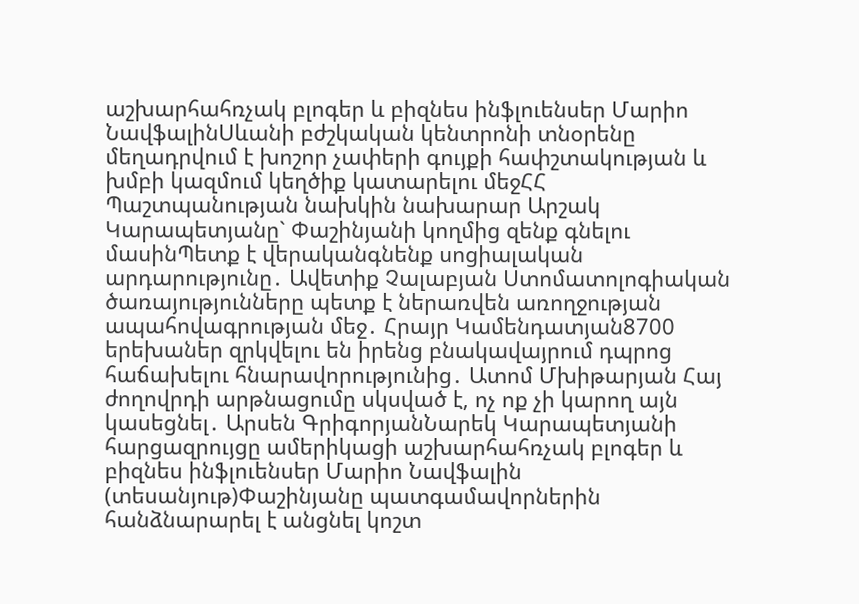աշխարհահռչակ բլոգեր և բիզնես ինֆլուենսեր Մարիո ՆավֆալինՍևանի բժշկական կենտրոնի տնօրենը մեղադրվում է խոշոր չափերի գույքի հափշտակության և խմբի կազմում կեղծիք կատարելու մեջՀՀ Պաշտպանության նախկին նախարար Արշակ Կարապետյանը` Փաշինյանի կողմից զենք գնելու մասինՊետք է վերականգնենք սոցիալական արդարությունը․ Ավետիք Չալաբյան Ստոմատոլոգիական ծառայությունները պետք է ներառվեն առողջության ապահովագրության մեջ․ Հրայր Կամենդատյան8700 երեխաներ զրկվելու են իրենց բնակավայրում դպրոց հաճախելու հնարավորությունից․ Ատոմ Մխիթարյան Հայ ժողովրդի արթնացումը սկսված է, ոչ ոք չի կարող այն կասեցնել․ Արսեն ԳրիգորյանՆարեկ Կարապետյանի հարցազրույցը ամերիկացի աշխարհահռչակ բլոգեր և բիզնես ինֆլուենսեր Մարիո Նավֆալին (տեսանյութ)Փաշինյանը պատգամավորներին հանձնարարել է անցնել կոշտ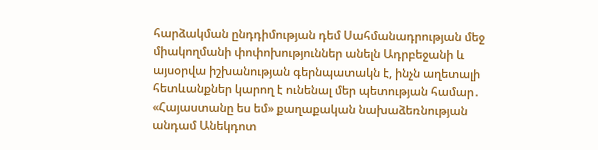հարձակման ընդդիմության դեմ Սահմանադրության մեջ միակողմանի փոփոխություններ անելն Ադրբեջանի և այսօրվա իշխանության գերնպատակն է, ինչն աղետալի հետևանքներ կարող է ունենալ մեր պետության համար․ «Հայաստանը ես եմ» քաղաքական նախաձեռնության անդամ Անեկդոտ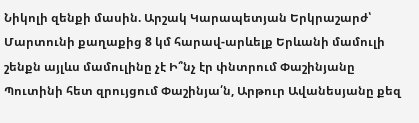Նիկոլի զենքի մասին. Արշակ Կարապետյան Երկրաշարժ՝ Մարտունի քաղաքից 8 կմ հարավ-արևելք Երևանի մամուլի շենքն այլևս մամուլինը չէ Ի՞նչ էր փնտրում Փաշինյանը Պուտինի հետ զրույցում Փաշինյա՛ն, Արթուր Ավանեսյանը քեզ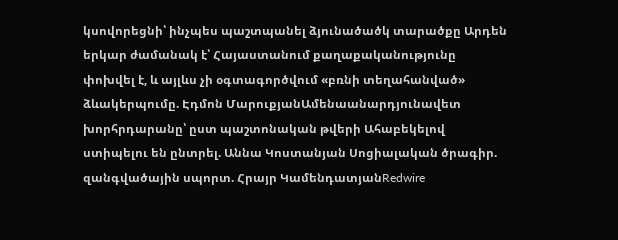կսովորեցնի՝ ինչպես պաշտպանել ձյունածածկ տարածքը Արդեն երկար ժամանակ է՝ Հայաստանում քաղաքականությունը փոխվել է, և այլևս չի օգտագործվում «բռնի տեղահանված» ձևակերպումը. Էդմոն ՄարուքյանԱմենաանարդյունավետ խորհրդարանը՝ ըստ պաշտոնական թվերի Ահաբեկելով ստիպելու են ընտրել. Աննա Կոստանյան Սոցիալական ծրագիր. զանգվածային սպորտ. Հրայր ԿամենդատյանRedwire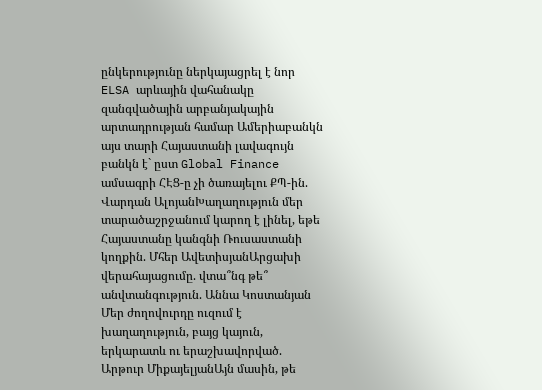ընկերությունը ներկայացրել է նոր ELSA արևային վահանակը զանգվածային արբանյակային արտադրության համար Ամերիաբանկն այս տարի Հայաստանի լավագույն բանկն է` ըստ Global Finance ամսագրի ՀԷՑ-ը չի ծառայելու ՔՊ-ին. Վարդան ԱլոյանԽաղաղություն մեր տարածաշրջանում կարող է լինել, եթե Հայաստանը կանգնի Ռուսաստանի կողքին. Մհեր ԱվետիսյանԱրցախի վերահայացումը. վտա՞նգ թե՞ անվտանգություն. Աննա Կոստանյան Մեր ժողովուրդը ուզում է խաղաղություն, բայց կայուն, երկարատև ու երաշխավորված. Արթուր ՄիքայելյանԱյն մասին, թե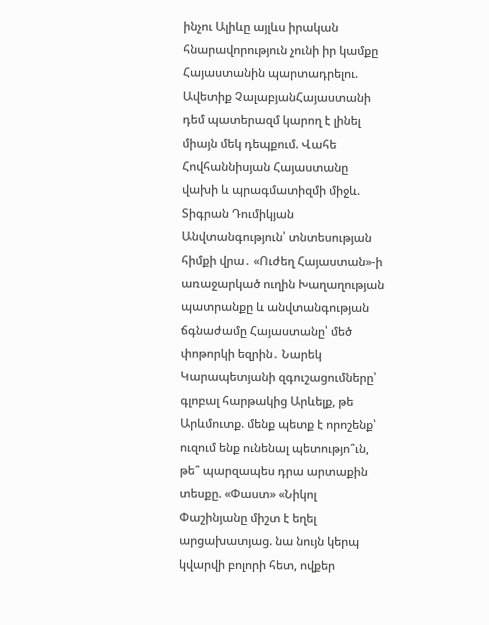ինչու Ալիևը այլևս իրական հնարավորություն չունի իր կամքը Հայաստանին պարտադրելու. Ավետիք ՉալաբյանՀայաստանի դեմ պատերազմ կարող է լինել միայն մեկ դեպքում. Վահե Հովհաննիսյան Հայաստանը վախի և պրագմատիզմի միջև. Տիգրան Դումիկյան Անվտանգություն՝ տնտեսության հիմքի վրա․ «Ուժեղ Հայաստան»-ի առաջարկած ուղին Խաղաղության պատրանքը և անվտանգության ճգնաժամը Հայաստանը՝ մեծ փոթորկի եզրին․ Նարեկ Կարապետյանի զգուշացումները՝ գլոբալ հարթակից Արևելք, թե Արևմուտք. մենք պետք է որոշենք՝ ուզում ենք ունենալ պետությո՞ւն, թե՞ պարզապես դրա արտաքին տեսքը. «Փաստ» «Նիկոլ Փաշինյանը միշտ է եղել արցախատյաց. նա նույն կերպ կվարվի բոլորի հետ, ովքեր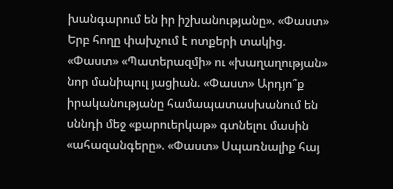խանգարում են իր իշխանությանը». «Փաստ» Երբ հողը փախչում է ոտքերի տակից. «Փաստ» «Պատերազմի» ու «խաղաղության» նոր մանիպուլ յացիան. «Փաստ» Արդյո՞ք իրականությանը համապատասխանում են սննդի մեջ «քարուերկաթ» գտնելու մասին «ահազանգերը». «Փաստ» Սպառնալիք հայ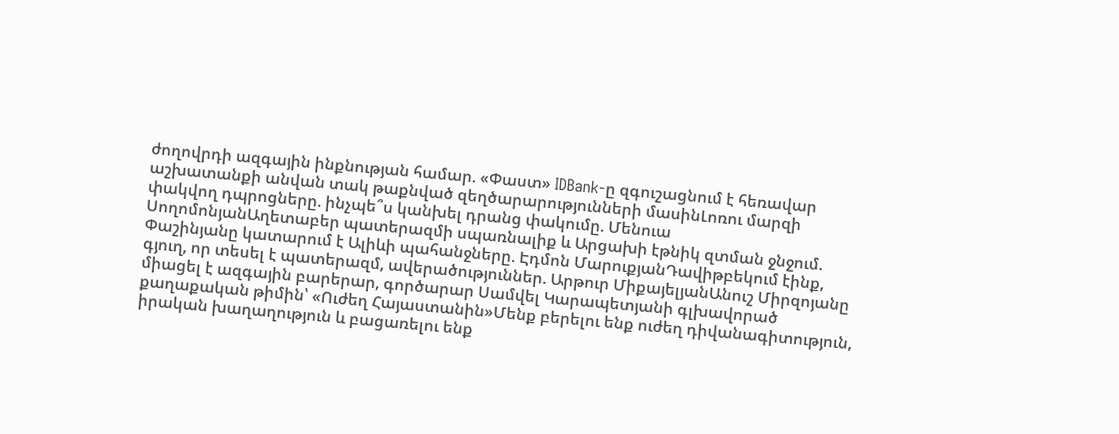ժողովրդի ազգային ինքնության համար. «Փաստ» IDBank-ը զգուշացնում է հեռավար աշխատանքի անվան տակ թաքնված զեղծարարությունների մասինԼոռու մարզի փակվող դպրոցները. ինչպե՞ս կանխել դրանց փակումը. Մենուա ՍողոմոնյանԱղետաբեր պատերազմի սպառնալիք և Արցախի էթնիկ զտման ջնջում. Փաշինյանը կատարում է Ալիևի պահանջները. Էդմոն ՄարուքյանԴավիթբեկում էինք, գյուղ, որ տեսել է պատերազմ, ավերածություններ. Արթուր ՄիքայելյանԱնուշ Միրզոյանը միացել է ազգային բարերար, գործարար Սամվել Կարապետյանի գլխավորած քաղաքական թիմին՝ «Ուժեղ Հայաստանին»Մենք բերելու ենք ուժեղ դիվանագիտություն, իրական խաղաղություն և բացառելու ենք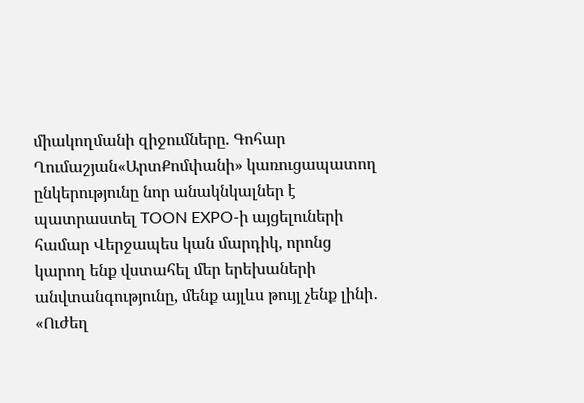միակողմանի զիջումները. Գոհար Ղումաշյան«ԱրտՔոմփանի» կառուցապատող ընկերությունը նոր անակնկալներ է պատրաստել TOON EXPO-ի այցելուների համար Վերջապես կան մարդիկ, որոնց կարող ենք վստահել մեր երեխաների անվտանգությունը, մենք այլևս թույլ չենք լինի․ «Ուժեղ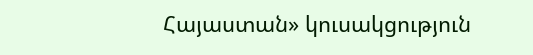Հայաստան» կուսակցություն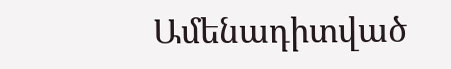Ամենադիտված